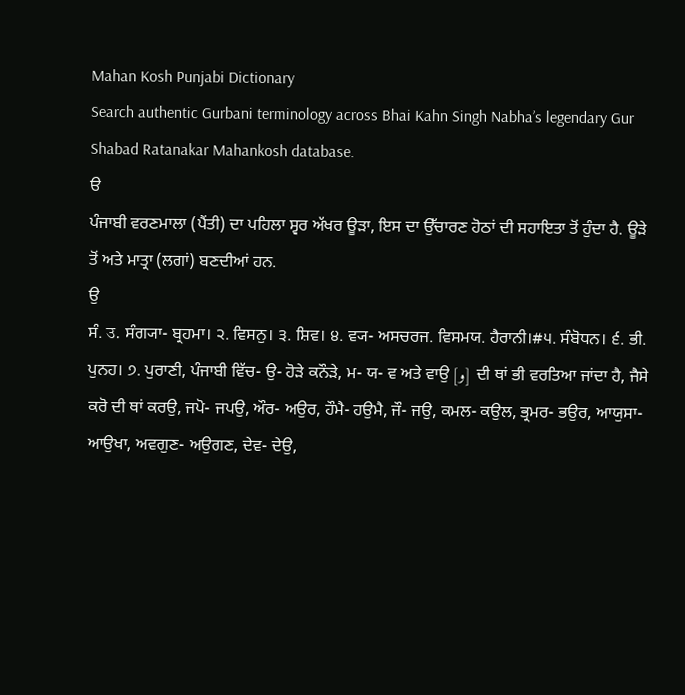Mahan Kosh Punjabi Dictionary
Search authentic Gurbani terminology across Bhai Kahn Singh Nabha’s legendary Gur Shabad Ratanakar Mahankosh database.
ੳ
ਪੰਜਾਬੀ ਵਰਣਮਾਲਾ (ਪੈਂਤੀ) ਦਾ ਪਹਿਲਾ ਸ੍ਵਰ ਅੱਖਰ ਊੜਾ, ਇਸ ਦਾ ਉੱਚਾਰਣ ਹੋਠਾਂ ਦੀ ਸਹਾਇਤਾ ਤੋਂ ਹੁੰਦਾ ਹੈ. ਊੜੇ ਤੋਂ ਅਤੇ ਮਾਤ੍ਰਾ (ਲਗਾਂ) ਬਣਦੀਆਂ ਹਨ.
ਉ
ਸੰ. उ. ਸੰਗ੍ਯਾ- ਬ੍ਰਹਮਾ। ੨. ਵਿਸਨੁ। ੩. ਸ਼ਿਵ। ੪. ਵ੍ਯ- ਅਸਚਰਜ. ਵਿਸਮਯ. ਹੈਰਾਨੀ।#੫. ਸੰਬੋਧਨ। ੬. ਭੀ. ਪੁਨਹ। ੭. ਪੁਰਾਣੀ, ਪੰਜਾਬੀ ਵਿੱਚ- ਉ- ਹੋੜੇ ਕਨੌੜੇ, ਮ- ਯ- ਵ ਅਤੇ ਵਾਉ [و] ਦੀ ਥਾਂ ਭੀ ਵਰਤਿਆ ਜਾਂਦਾ ਹੈ, ਜੈਸੇ ਕਰੋ ਦੀ ਥਾਂ ਕਰਉ, ਜਪੋ- ਜਪਉ, ਔਰ- ਅਉਰ, ਹੌਮੈ- ਹਉਮੈ, ਜੌ- ਜਉ, ਕਮਲ- ਕਉਲ, ਭ੍ਰਮਰ- ਭਉਰ, ਆਯੁਸਾ- ਆਉਖਾ, ਅਵਗੁਣ- ਅਉਗਣ, ਦੇਵ- ਦੇਉ,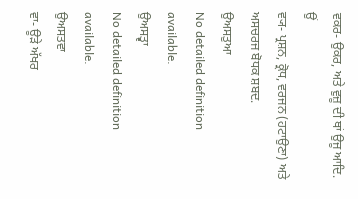ਵਕਰ- ਉਕਰ, ਅਤੇ ਵੁਜ਼ੂ ਦੀ ਥਾਂ ਉਜੂ ਆਦਿ.
ਉਂ
ਵ੍ਯ- ਪ੍ਰਸ਼ਨ, ਕ੍ਰੋਧ, ਵਰਜਨ (ਹਟਾਉਣਾ) ਅਤੇ ਅਸਚਰਜ ਬੋਧਕ ਸ਼ਬਦ.
ਉਅਸਤੁਆ
No detailed definition available.
ਉਅਸਤ੍ਵਾ
No detailed definition available.
ਉਅਸਤਵਾ
ਵਾ- ਊੜੇ ਅੱਖਰ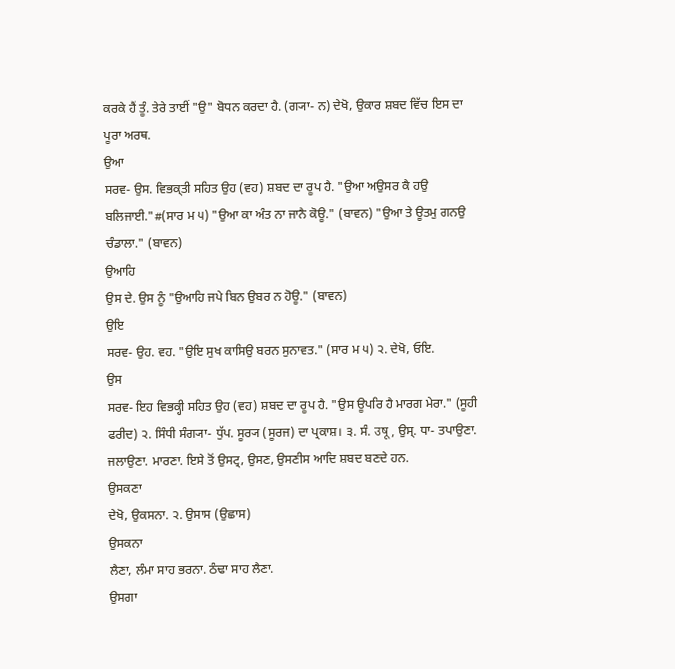ਕਰਕੇ ਹੈਂ ਤੂੰ. ਤੇਰੇ ਤਾਈਂ "ਉ" ਬੋਧਨ ਕਰਦਾ ਹੈ. (ਗ੍ਯਾ- ਨ) ਦੇਖੋ, ਉਕਾਰ ਸ਼ਬਦ ਵਿੱਚ ਇਸ ਦਾ ਪੂਰਾ ਅਰਥ.
ਉਆ
ਸਰਵ- ਉਸ. ਵਿਭਕ੍ਤੀ ਸਹਿਤ ਉਹ (ਵਹ) ਸ਼ਬਦ ਦਾ ਰੂਪ ਹੈ. "ਉਆ ਅਉਸਰ ਕੈ ਹਉ ਬਲਿਜਾਈ."#(ਸਾਰ ਮ ੫) "ਉਆ ਕਾ ਅੰਤ ਨਾ ਜਾਨੈ ਕੋਊ." (ਬਾਵਨ) "ਉਆ ਤੇ ਊਤਮੁ ਗਨਉ ਚੰਡਾਲਾ." (ਬਾਵਨ)
ਉਆਹਿ
ਉਸ ਦੇ. ਉਸ ਨੂੰ "ਉਆਹਿ ਜਪੇ ਬਿਨ ਉਬਰ ਨ ਹੋਊ." (ਬਾਵਨ)
ਉਇ
ਸਰਵ- ਉਹ. ਵਹ. "ਉਇ ਸੁਖ ਕਾਸਿਉ ਬਰਨ ਸੁਨਾਵਤ." (ਸਾਰ ਮ ੫) ੨. ਦੇਖੋ, ਓਇ.
ਉਸ
ਸਰਵ- ਇਹ ਵਿਭਕ੍ਹੀ ਸਹਿਤ ਉਹ (ਵਹ) ਸ਼ਬਦ ਦਾ ਰੂਪ ਹੈ. "ਉਸ ਊਪਰਿ ਹੈ ਮਾਰਗ ਮੇਰਾ." (ਸੂਹੀ ਫਰੀਦ) ੨. ਸਿੰਧੀ ਸੰਗ੍ਯਾ- ਧੁੱਪ. ਸੂਰ੍ਯ (ਸੂਰਜ) ਦਾ ਪ੍ਰਕਾਸ਼। ੩. ਸੰ. उषू, ਉਸ੍. ਧਾ- ਤਪਾਉਣਾ. ਜਲਾਉਣਾ. ਮਾਰਣਾ. ਇਸੇ ਤੋਂ ਉਸਟ੍ਰ, ਉਸਣ, ਉਸਣੀਸ ਆਦਿ ਸ਼ਬਦ ਬਣਦੇ ਹਨ.
ਉਸਕਣਾ
ਦੇਖੋ, ਉਕਸਨਾ. ੨. ਉਸਾਸ (ਉਛਾਸ)
ਉਸਕਨਾ
ਲੈਣਾ, ਲੰਮਾ ਸਾਹ ਭਰਨਾ. ਠੰਢਾ ਸਾਹ ਲੈਣਾ.
ਉਸਗਾ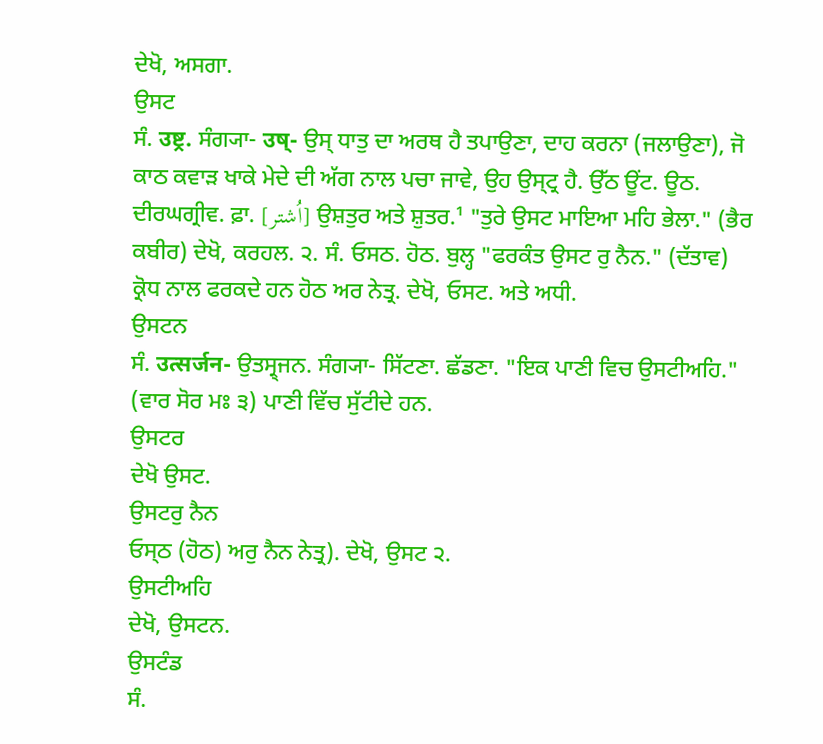ਦੇਖੋ, ਅਸਗਾ.
ਉਸਟ
ਸੰ. उष्ट्र. ਸੰਗ੍ਯਾ- उष्- ਉਸ੍ ਧਾਤੁ ਦਾ ਅਰਥ ਹੈ ਤਪਾਉਣਾ, ਦਾਹ ਕਰਨਾ (ਜਲਾਉਣਾ), ਜੋ ਕਾਠ ਕਵਾੜ ਖਾਕੇ ਮੇਦੇ ਦੀ ਅੱਗ ਨਾਲ ਪਚਾ ਜਾਵੇ, ਉਹ ਉਸ੍ਟ੍ਰ ਹੈ. ਉੱਠ ਊਂਟ. ਊਠ. ਦੀਰਘਗ੍ਰੀਵ. ਫ਼ਾ. [اُشتر] ਉਸ਼ਤੁਰ ਅਤੇ ਸ਼ੁਤਰ.¹ "ਤੁਰੇ ਉਸਟ ਮਾਇਆ ਮਹਿ ਭੇਲਾ." (ਭੈਰ ਕਬੀਰ) ਦੇਖੋ, ਕਰਹਲ. ੨. ਸੰ. ਓਸਠ. ਹੋਠ. ਬੁਲ੍ਹ "ਫਰਕੰਤ ਉਸਟ ਰੁ ਨੈਨ." (ਦੱਤਾਵ) ਕ੍ਰੋਧ ਨਾਲ ਫਰਕਦੇ ਹਨ ਹੋਠ ਅਰ ਨੇਤ੍ਰ. ਦੇਖੋ, ਓਸਟ. ਅਤੇ ਅਧੀ.
ਉਸਟਨ
ਸੰ. उत्सर्जन- ਉਤਸ੍ਰ੍ਜਨ. ਸੰਗ੍ਯਾ- ਸਿੱਟਣਾ. ਛੱਡਣਾ. "ਇਕ ਪਾਣੀ ਵਿਚ ਉਸਟੀਅਹਿ." (ਵਾਰ ਸੋਰ ਮਃ ੩) ਪਾਣੀ ਵਿੱਚ ਸੁੱਟੀਦੇ ਹਨ.
ਉਸਟਰ
ਦੇਖੋ ਉਸਟ.
ਉਸਟਰੁ ਨੈਨ
ਓਸ੍ਠ (ਹੋਠ) ਅਰੁ ਨੈਨ ਨੇਤ੍ਰ). ਦੇਖੋ, ਉਸਟ ੨.
ਉਸਟੀਅਹਿ
ਦੇਖੋ, ਉਸਟਨ.
ਉਸਟੰਡ
ਸੰ.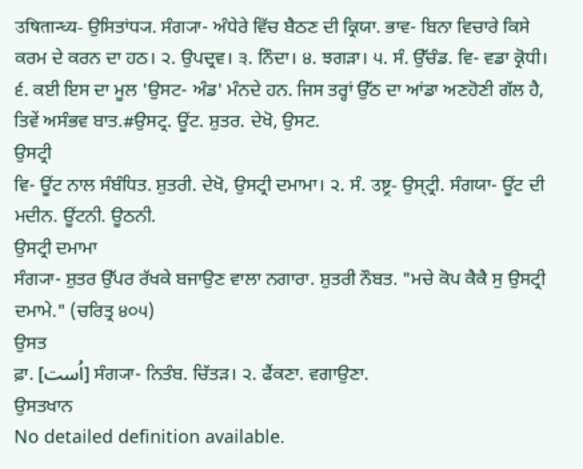उषितान्ध्य- ਉਸਿਤਾਂਧ੍ਯ. ਸੰਗ੍ਯਾ- ਅੰਧੇਰੇ ਵਿੱਚ ਬੈਠਣ ਦੀ ਕ੍ਰਿਯਾ. ਭਾਵ- ਬਿਨਾ ਵਿਚਾਰੇ ਕਿਸੇ ਕਰਮ ਦੇ ਕਰਨ ਦਾ ਹਠ। ੨. ਉਪਦ੍ਰਵ। ੩. ਨਿੰਦਾ। ੪. ਝਗੜਾ। ੫. ਸੰ. ਉੱਚੰਡ. ਵਿ- ਵਡਾ ਕ੍ਰੋਧੀ। ੬. ਕਈ ਇਸ ਦਾ ਮੂਲ 'ਉਸਟ- ਅੰਡ' ਮੰਨਦੇ ਹਨ. ਜਿਸ ਤਰ੍ਹਾਂ ਉੱਠ ਦਾ ਆਂਡਾ ਅਣਹੋਣੀ ਗੱਲ ਹੈ, ਤਿਵੇਂ ਅਸੰਭਵ ਬਾਤ.#ਉਸਟ੍ਰ. ਊਂਟ. ਸ਼ੁਤਰ. ਦੇਖੋ, ਉਸਟ.
ਉਸਟ੍ਰੀ
ਵਿ- ਊਂਟ ਨਾਲ ਸੰਬੰਧਿਤ. ਸ਼ੁਤਰੀ. ਦੇਖੋ, ਉਸਟ੍ਰੀ ਦਮਾਮਾ। ੨. ਸੰ. उष्ट्र- ਉਸ੍ਟ੍ਰੀ. ਸੰਗਯਾ- ਊਂਟ ਦੀ ਮਦੀਨ. ਊਂਟਨੀ. ਊਠਨੀ.
ਉਸਟ੍ਰੀ ਦਮਾਮਾ
ਸੰਗ੍ਯਾ- ਸ਼ੁਤਰ ਉੱਪਰ ਰੱਖਕੇ ਬਜਾਉਣ ਵਾਲਾ ਨਗਾਰਾ. ਸ਼ੁਤਰੀ ਨੌਬਤ. "ਮਚੇ ਕੋਪ ਕੈਕੈ ਸੁ ਉਸਟ੍ਰੀ ਦਮਾਮੇ." (ਚਰਿਤ੍ਰ ੪੦੫)
ਉਸਤ
ਫ਼ਾ. [اُست] ਸੰਗ੍ਯਾ- ਨਿਤੰਬ. ਚਿੱਤੜ। ੨. ਫੈਂਕਣਾ. ਵਗਾਉਣਾ.
ਉਸਤਖਾਨ
No detailed definition available.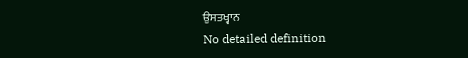ਉਸਤਖ੍ਵਾਨ
No detailed definition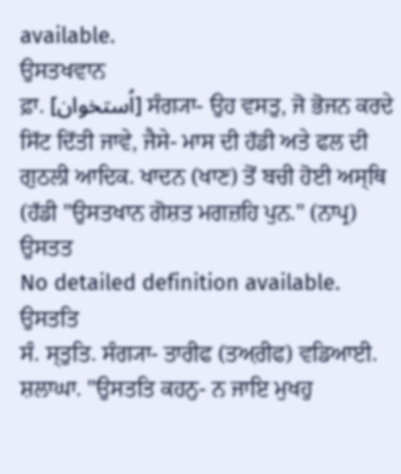available.
ਉਸਤਖਵਾਨ
ਫ਼ਾ. [اُستخوان] ਸੰਗ੍ਯਾ- ਉਹ ਵਸਤੁ, ਜੋ ਭੋਜਨ ਕਰਦੇ ਸਿੱਟ ਦਿੱਤੀ ਜਾਵੇ, ਜੈਸੇ- ਮਾਸ ਦੀ ਹੱਡੀ ਅਤੇ ਫਲ ਦੀ ਗੁਠਲੀ ਆਦਿਕ. ਖਾਦਨ (ਖਾਣ) ਤੋਂ ਬਚੀ ਹੋਈ ਅਸ੍ਥਿ (ਹੱਡੀ "ਉਸਤਖਾਨ ਗੋਸ਼ਤ ਮਗਜ਼ਹਿ ਪੁਨ." (ਨਾਪ੍ਰ)
ਉਸਤਤ
No detailed definition available.
ਉਸਤਤਿ
ਸੰ. ਸ੍ਤੁਤਿ. ਸੰਗ੍ਯਾ- ਤਾਰੀਫ (ਤਅ਼ਰੀਫ) ਵਡਿਆਈ. ਸ਼ਲਾਘਾ. "ਉਸਤਤਿ ਕਹਨੁ- ਨ ਜਾਇ ਮੁਖਹੁ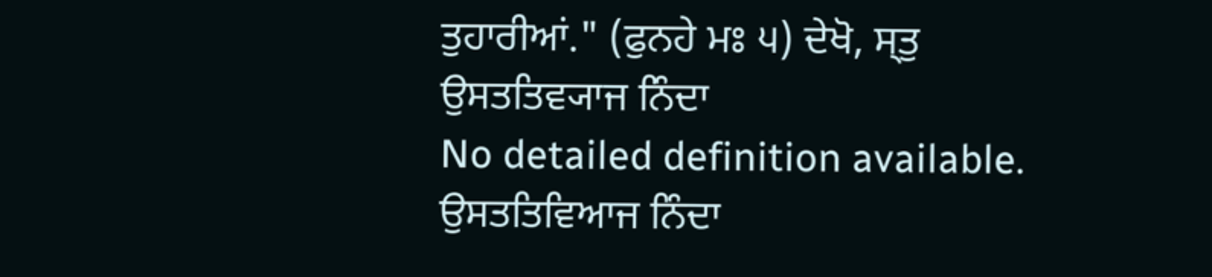ਤੁਹਾਰੀਆਂ." (ਫੁਨਹੇ ਮਃ ੫) ਦੇਖੋ, ਸ੍ਤੁ
ਉਸਤਤਿਵ੍ਯਾਜ ਨਿੰਦਾ
No detailed definition available.
ਉਸਤਤਿਵਿਆਜ ਨਿੰਦਾ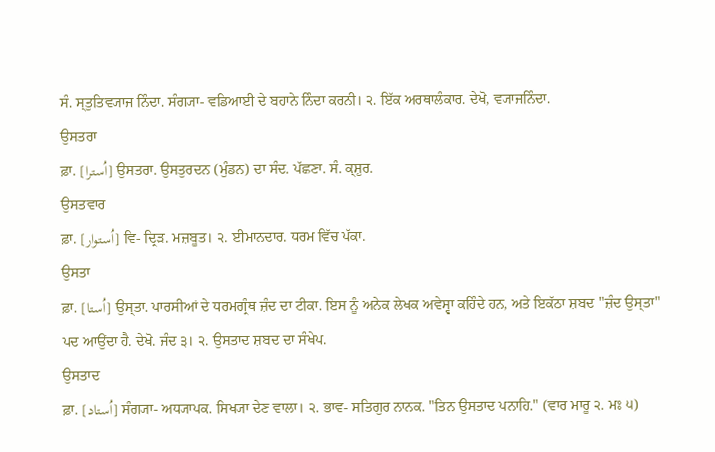ਸੰ. ਸ੍ਤੁਤਿਵ੍ਯਾਜ ਨਿੰਦਾ. ਸੰਗ੍ਯਾ- ਵਡਿਆਈ ਦੇ ਬਹਾਨੇ ਨਿੰਦਾ ਕਰਨੀ। ੨. ਇੱਕ ਅਰਥਾਲੰਕਾਰ. ਦੇਖੋ, ਵ੍ਯਾਜਨਿੰਦਾ.
ਉਸਤਰਾ
ਫ਼ਾ. [اُسترا] ਉਸਤਰਾ. ਉਸਤੁਰਦਨ (ਮੁੰਡਨ) ਦਾ ਸੰਦ. ਪੱਛਣਾ. ਸੰ. ਕ੍ਸ਼ੁਰ.
ਉਸਤਵਾਰ
ਫ਼ਾ. [اُستوار] ਵਿ- ਦ੍ਰਿੜ. ਮਜ਼ਬੂਤ। ੨. ਈਮਾਨਦਾਰ. ਧਰਮ ਵਿੱਚ ਪੱਕਾ.
ਉਸਤਾ
ਫ਼ਾ. [اُستا] ਉਸ੍ਤਾ. ਪਾਰਸੀਆਂ ਦੇ ਧਰਮਗ੍ਰੰਥ ਜ਼ੰਦ ਦਾ ਟੀਕਾ. ਇਸ ਨੂੰ ਅਨੇਕ ਲੇਖਕ ਅਵੇਸ੍ਵਾ ਕਹਿੰਦੇ ਹਨ, ਅਤੇ ਇਕੱਠਾ ਸ਼ਬਦ "ਜ਼ੰਦ ਉਸ੍ਤਾ" ਪਦ ਆਉਂਦਾ ਹੈ. ਦੇਖੋ. ਜੰਦ ੩। ੨. ਉਸਤਾਦ ਸ਼ਬਦ ਦਾ ਸੰਖੇਪ.
ਉਸਤਾਦ
ਫ਼ਾ. [اُستاد] ਸੰਗ੍ਯਾ- ਅਧ੍ਯਾਪਕ. ਸਿਖ੍ਯਾ ਦੇਣ ਵਾਲਾ। ੨. ਭਾਵ- ਸਤਿਗੁਰ ਨਾਨਕ. "ਤਿਨ ਉਸਤਾਦ ਪਨਾਹਿ." (ਵਾਰ ਮਾਰੂ ੨. ਮਃ ੫)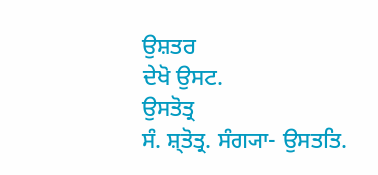ਉਸ਼ਤਰ
ਦੇਖੋ ਉਸਟ.
ਉਸਤੋਤ੍ਰ
ਸੰ. ਸ਼੍ਤੋਤ੍ਰ. ਸੰਗ੍ਯਾ- ਉਸਤਤਿ.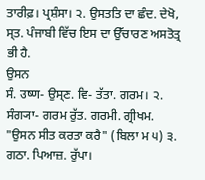ਤਾਰੀਫ਼। ਪ੍ਰਸ਼ੰਸਾ। ੨. ਉਸਤਤਿ ਦਾ ਛੰਦ. ਦੇਖੋ, ਸ੍ਤ. ਪੰਜਾਬੀ ਵਿੱਚ ਇਸ ਦਾ ਉੱਚਾਰਣ ਅਸਤੋਤ੍ਰ ਭੀ ਹੈ.
ਉਸਨ
ਸੰ. उष्ण- ਉਸ੍ਣ. ਵਿ- ਤੱਤਾ. ਗਰਮ। ੨. ਸੰਗ੍ਯਾ- ਗਰਮ ਰੁੱਤ. ਗਰਮੀ. ਗ੍ਰੀਖਮ. "ਉਸਨ ਸੀਤ ਕਰਤਾ ਕਰੈ" (ਬਿਲਾ ਮ ੫) ੩. ਗਠਾ. ਪਿਆਜ਼. ਰੁੱਪਾ।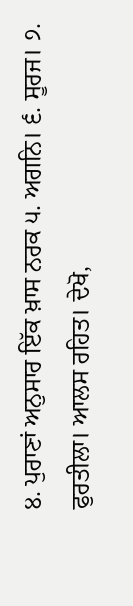੪. ਪੁਰਾਣਾਂ ਅਨੁਸਾਰ ਇੱਕ ਖ਼ਾਸ ਨਰਕ ੫. ਅਗਨਿ। ੬. ਸੂਰਜ। ੭. ਫੁਰਤੀਲਾ। ਆਲਸ ਰਹਿਤ। ਦੇਖੋ,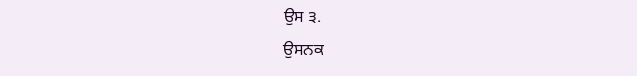ਉਸ ੩.
ਉਸਨਕ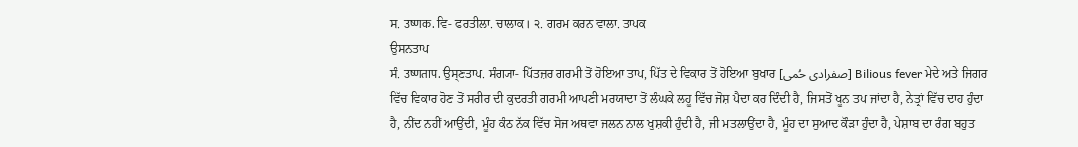ਸ. उष्णक. ਵਿ- ਫਰਤੀਲਾ. ਚਾਲਾਕ। ੨. ਗਰਮ ਕਰਨ ਵਾਲਾ. ਤਾਪਕ
ਉਸਨਤਾਪ
ਸੰ. उष्णताप. ਉਸ੍ਣਤਾਪ. ਸੰਗ੍ਯਾ- ਪਿੱਤਜ਼ਰ ਗਰਮੀ ਤੋਂ ਹੋਇਆ ਤਾਪ, ਪਿੱਤ ਦੇ ਵਿਕਾਰ ਤੋਂ ਹੋਇਆ ਬੁਖਾਰ [صفرادی حُمی] Bilious fever ਮੇਦੇ ਅਤੇ ਜਿਗਰ ਵਿੱਚ ਵਿਕਾਰ ਹੋਣ ਤੋਂ ਸਰੀਰ ਦੀ ਕੁਦਰਤੀ ਗਰਮੀ ਆਪਣੀ ਮਰਯਾਦਾ ਤੋਂ ਲੰਘਕੇ ਲਹੂ ਵਿੱਚ ਜੋਸ਼ ਪੈਦਾ ਕਰ ਦਿੰਦੀ ਹੈ, ਜਿਸਤੋਂ ਖੂਨ ਤਪ ਜਾਂਦਾ ਹੈ, ਨੇਤ੍ਰਾਂ ਵਿੱਚ ਦਾਹ ਹੁੰਦਾ ਹੈ, ਨੀਂਦ ਨਹੀਂ ਆਉਂਦੀ, ਮੂੰਹ ਕੰਠ ਨੱਕ ਵਿੱਚ ਸੋਜ ਅਥਵਾ ਜਲਨ ਨਾਲ ਖੁਸ਼ਕੀ ਹੁੰਦੀ ਹੈ, ਜੀ ਮਤਲਾਉਂਦਾ ਹੈ, ਮੂੰਹ ਦਾ ਸੁਆਦ ਕੌੜਾ ਹੁੰਦਾ ਹੈ, ਪੇਸ਼ਾਬ ਦਾ ਰੰਗ ਬਹੁਤ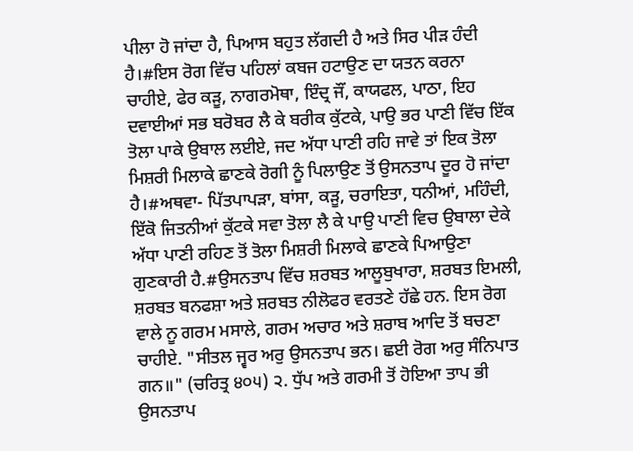ਪੀਲਾ ਹੋ ਜਾਂਦਾ ਹੈ, ਪਿਆਸ ਬਹੁਤ ਲੱਗਦੀ ਹੈ ਅਤੇ ਸਿਰ ਪੀੜ ਹੰਦੀ ਹੈ।#ਇਸ ਰੋਗ ਵਿੱਚ ਪਹਿਲਾਂ ਕਬਜ ਹਟਾਉਣ ਦਾ ਯਤਨ ਕਰਨਾ ਚਾਹੀਏ, ਫੇਰ ਕੜੂ, ਨਾਗਰਮੋਥਾ, ਇੰਦ੍ਰ ਜੌਂ, ਕਾਯਫਲ, ਪਾਠਾ, ਇਹ ਦਵਾਈਆਂ ਸਭ ਬਰੋਬਰ ਲੈ ਕੇ ਬਰੀਕ ਕੁੱਟਕੇ, ਪਾਉ ਭਰ ਪਾਣੀ ਵਿੱਚ ਇੱਕ ਤੋਲਾ ਪਾਕੇ ਉਬਾਲ ਲਈਏ, ਜਦ ਅੱਧਾ ਪਾਣੀ ਰਹਿ ਜਾਵੇ ਤਾਂ ਇਕ ਤੋਲਾ ਮਿਸ਼ਰੀ ਮਿਲਾਕੇ ਛਾਣਕੇ ਰੋਗੀ ਨੂੰ ਪਿਲਾਉਣ ਤੋਂ ਉਸਨਤਾਪ ਦੂਰ ਹੋ ਜਾਂਦਾ ਹੈ।#ਅਥਵਾ- ਪਿੱਤਪਾਪੜਾ, ਬਾਂਸਾ, ਕੜੂ, ਚਰਾਇਤਾ, ਧਨੀਆਂ, ਮਹਿੰਦੀ, ਇੱਕੋ ਜਿਤਨੀਆਂ ਕੁੱਟਕੇ ਸਵਾ ਤੋਲਾ ਲੈ ਕੇ ਪਾਉ ਪਾਣੀ ਵਿਚ ਉਬਾਲਾ ਦੇਕੇ ਅੱਧਾ ਪਾਣੀ ਰਹਿਣ ਤੋਂ ਤੋਲਾ ਮਿਸ਼ਰੀ ਮਿਲਾਕੇ ਛਾਣਕੇ ਪਿਆਉਣਾ ਗੁਣਕਾਰੀ ਹੈ.#ਉਸਨਤਾਪ ਵਿੱਚ ਸ਼ਰਬਤ ਆਲੂਬੁਖਾਰਾ, ਸ਼ਰਬਤ ਇਮਲੀ, ਸ਼ਰਬਤ ਬਨਫਸ਼ਾ ਅਤੇ ਸ਼ਰਬਤ ਨੀਲੋਫਰ ਵਰਤਣੇ ਹੱਛੇ ਹਨ. ਇਸ ਰੋਗ ਵਾਲੇ ਨੂ ਗਰਮ ਮਸਾਲੇ, ਗਰਮ ਅਚਾਰ ਅਤੇ ਸ਼ਰਾਬ ਆਦਿ ਤੋਂ ਬਚਣਾ ਚਾਹੀਏ. "ਸੀਤਲ ਜ੍ਵਰ ਅਰੁ ਉਸਨਤਾਪ ਭਨ। ਛਈ ਰੋਗ ਅਰੁ ਸੰਨਿਪਾਤ ਗਨ॥" (ਚਰਿਤ੍ਰ ੪੦੫) ੨. ਧੁੱਪ ਅਤੇ ਗਰਮੀ ਤੋਂ ਹੋਇਆ ਤਾਪ ਭੀ ਉਸਨਤਾਪ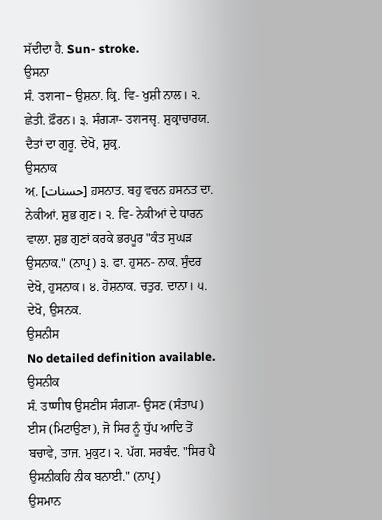ਸੱਦੀਦਾ ਹੈ. Sun- stroke.
ਉਸਨਾ
ਸੰ. उशना- ਉਸ਼ਨਾ. ਕ੍ਰਿ. ਵਿ- ਖੁਸ਼ੀ ਨਾਲ। ੨. ਛੇਤੀ. ਫ਼ੌਰਨ। ੩. ਸੰਗ੍ਯਾ- उशनसृ. ਸ਼ੁਕ੍ਰਾਚਾਰਯ. ਦੈਤਾਂ ਦਾ ਗੁਰੂ. ਦੇਖੋ, ਸ਼ੁਕ੍ਰ.
ਉਸਨਾਕ
ਅ਼. [حسنات] ਹ਼ਸਨਾਤ. ਬਹੁ ਵਚਨ ਹ਼ਸਨਤ ਦਾ. ਨੇਕੀਆਂ. ਸ਼ੁਭ ਗੁਣ। ੨. ਵਿ- ਨੇਕੀਆਂ ਦੇ ਧਾਰਨ ਵਾਲਾ. ਸ਼ੁਭ ਗੁਣਾਂ ਕਰਕੇ ਭਰਪੂਰ "ਕੰਤ ਸੁਘੜ ਉਸਨਾਕ." (ਨਾਪ੍ਰ) ੩. ਫਾ. ਹੁਸਨ- ਨਾਕ. ਸੁੰਦਰ ਦੇਖੋ, ਹੁਸਨਾਕ। ੪. ਹੋਸ਼ਨਾਕ. ਚਤੁਰ. ਦਾਨਾ। ੫. ਦੇਖੋ, ਉਸਨਕ.
ਉਸਨੀਸ
No detailed definition available.
ਉਸਨੀਕ
ਸੰ. उष्णीष ਉਸਣੀਸ ਸੰਗ੍ਯਾ- ਉਸਣ (ਸੰਤਾਪ) ਈਸ (ਮਿਟਾਉਣਾ), ਜੋ ਸਿਰ ਨੂੰ ਧੁੱਪ ਆਦਿ ਤੋਂ ਬਚਾਵੇ, ਤਾਜ. ਮੁਕੁਟ। ੨. ਪੱਗ. ਸਰਬੰਦ. "ਸਿਰ ਪੈ ਉਸਨੀਕਹਿ ਨੀਕ ਬਨਾਈ." (ਨਾਪ੍ਰ)
ਉਸਮਾਨ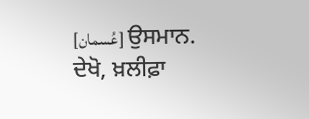[عُسمان] ਉਸਮਾਨ. ਦੇਖੋ, ਖ਼ਲੀਫ਼ਾ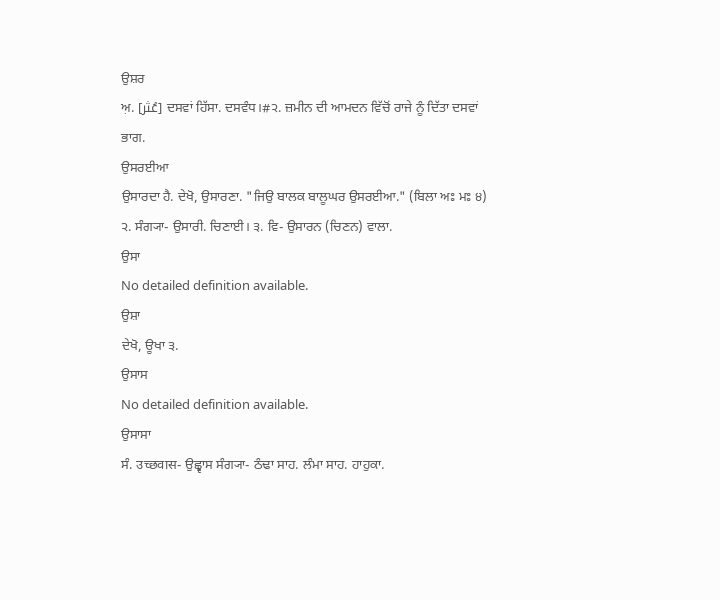ਉਸ਼ਰ
ਅ਼. [عُثر] ਦਸਵਾਂ ਹਿੱਸਾ. ਦਸਵੰਧ।#੨. ਜ਼ਮੀਨ ਦੀ ਆਮਦਨ ਵਿੱਚੋਂ ਰਾਜੇ ਨੂੰ ਦਿੱਤਾ ਦਸਵਾਂ ਭਾਗ.
ਉਸਰਈਆ
ਉਸਾਰਦਾ ਹੈ. ਦੇਖੋ, ਉਸਾਰਣਾ. "ਜਿਉ ਬਾਲਕ ਬਾਲੂਘਰ ਉਸਰਈਆ." (ਬਿਲਾ ਅਃ ਮਃ ੪) ੨. ਸੰਗ੍ਯਾ- ਉਸਾਰੀ. ਚਿਣਾਈ। ੩. ਵਿ- ਉਸਾਰਨ (ਚਿਣਨ) ਵਾਲਾ.
ਉਸਾ
No detailed definition available.
ਉਸ਼ਾ
ਦੇਖੋ, ਊਖਾ ੩.
ਉਸਾਸ
No detailed definition available.
ਉਸਾਸਾ
ਸੰ. उच्छवास- ਉਛ੍ਵਾਸ ਸੰਗ੍ਯਾ- ਠੰਢਾ ਸਾਹ. ਲੰਮਾ ਸਾਹ. ਹਾਹੁਕਾ.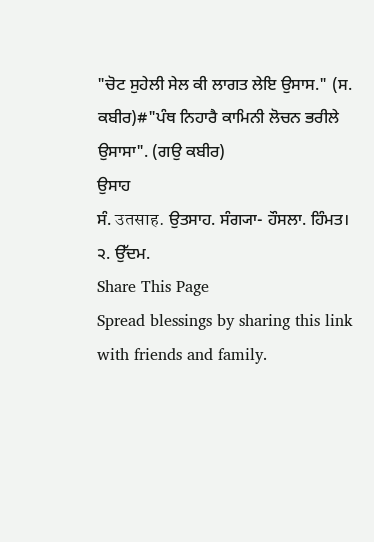"ਚੋਟ ਸੁਹੇਲੀ ਸੇਲ ਕੀ ਲਾਗਤ ਲੇਇ ਉਸਾਸ." (ਸ. ਕਬੀਰ)#"ਪੰਥ ਨਿਹਾਰੈ ਕਾਮਿਨੀ ਲੋਚਨ ਭਰੀਲੇ ਉਸਾਸਾ". (ਗਉ ਕਬੀਰ)
ਉਸਾਹ
ਸੰ. उतसाह. ਉਤਸਾਹ. ਸੰਗ੍ਯਾ- ਹੌਸਲਾ. ਹਿੰਮਤ। ੨. ਉੱਦਮ.
Share This Page
Spread blessings by sharing this link with friends and family.